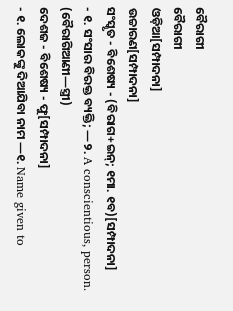ବୈରାଗୀ
ବୈରାଗୀ
ଓଡ଼ିଆ[ସମ୍ପାଦନା]
ଉଚ୍ଚାରଣ[ସମ୍ପାଦନା]
ସଂସ୍କୃତ - ବିଶେଷ୍ୟ - (ବିରାଗ+ଇନ୍; ୧ମା. ୧ବ)[ସମ୍ପାଦନା]
- ୧. ସଂସାର ବିରକ୍ତ ବ୍ୟକ୍ତି; —୨. A conscientious, person.
(ବୈରାଗିଆଣୀ—ସ୍ତ୍ରୀ)
ଦେଶଜ - ବିଶେଷ୍ୟ - ଫୁ[ସମ୍ପାଦନା]
- ୧. ଲୋକଙ୍କୁ ଦିଆଯିବା ନାମ —୧. Name given to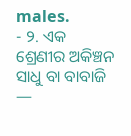males.
- ୨. ଏକ ଶ୍ରେଣୀର ଅକିଞ୍ଚନ ସାଧୁ ବା ବାବାଜି —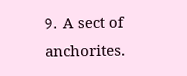୨. A sect of anchorites.